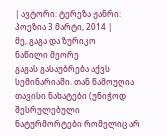| ავტორი: ტერეზა ჟანრი: პოეზია 3 მარტი, 2014 |
მე, გაგა და ზურიკო
ნაწილი მეორე
გაგას გასაუბრება აქვს სემინარიაში. თან წამოუღია თავისი ნახატები (უნიჭოდ შესრულებული ნატურმორტები რომელიც არ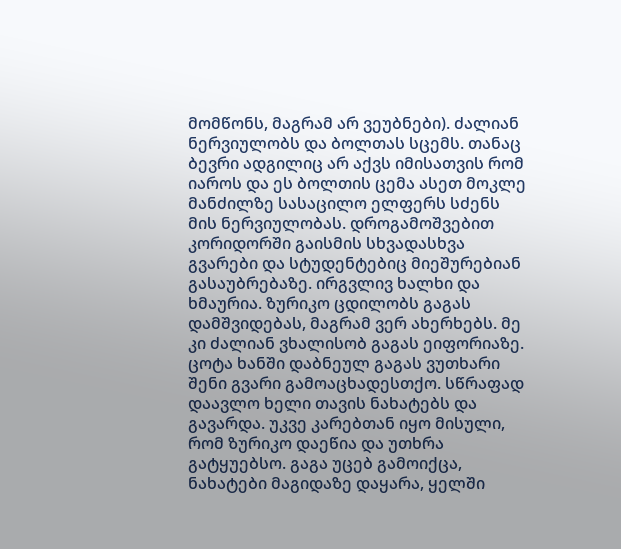მომწონს, მაგრამ არ ვეუბნები). ძალიან ნერვიულობს და ბოლთას სცემს. თანაც ბევრი ადგილიც არ აქვს იმისათვის რომ იაროს და ეს ბოლთის ცემა ასეთ მოკლე მანძილზე სასაცილო ელფერს სძენს მის ნერვიულობას. დროგამოშვებით კორიდორში გაისმის სხვადასხვა გვარები და სტუდენტებიც მიეშურებიან გასაუბრებაზე. ირგვლივ ხალხი და ხმაურია. ზურიკო ცდილობს გაგას დამშვიდებას, მაგრამ ვერ ახერხებს. მე კი ძალიან ვხალისობ გაგას ეიფორიაზე. ცოტა ხანში დაბნეულ გაგას ვუთხარი შენი გვარი გამოაცხადესთქო. სწრაფად დაავლო ხელი თავის ნახატებს და გავარდა. უკვე კარებთან იყო მისული, რომ ზურიკო დაეწია და უთხრა გატყუებსო. გაგა უცებ გამოიქცა, ნახატები მაგიდაზე დაყარა, ყელში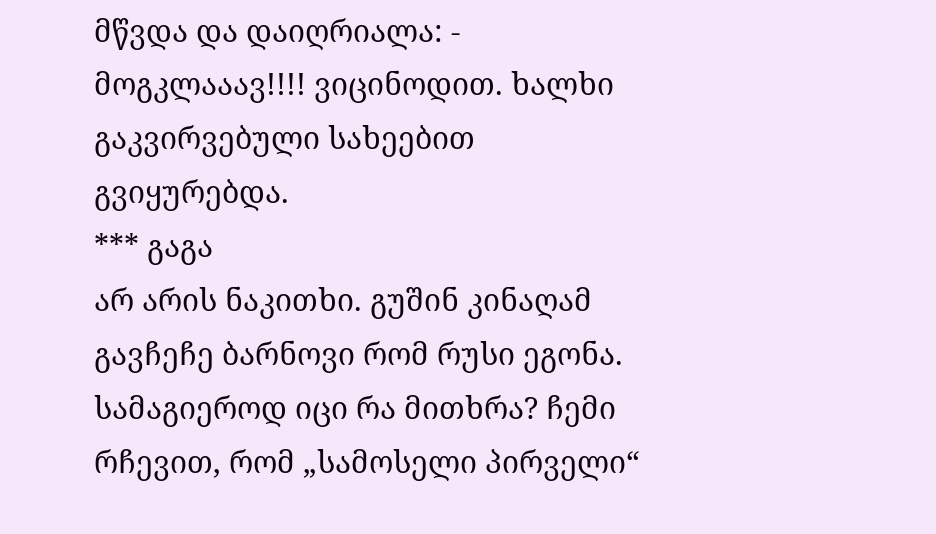მწვდა და დაიღრიალა: - მოგკლააავ!!!! ვიცინოდით. ხალხი გაკვირვებული სახეებით გვიყურებდა.
*** გაგა
არ არის ნაკითხი. გუშინ კინაღამ გავჩეჩე ბარნოვი რომ რუსი ეგონა. სამაგიეროდ იცი რა მითხრა? ჩემი რჩევით, რომ „სამოსელი პირველი“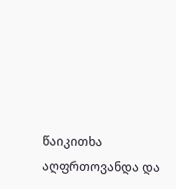წაიკითხა აღფრთოვანდა და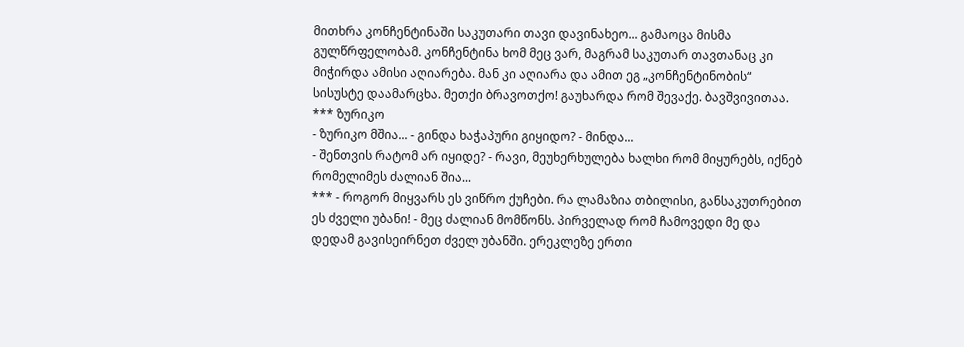მითხრა კონჩენტინაში საკუთარი თავი დავინახეო... გამაოცა მისმა გულწრფელობამ. კონჩენტინა ხომ მეც ვარ, მაგრამ საკუთარ თავთანაც კი მიჭირდა ამისი აღიარება. მან კი აღიარა და ამით ეგ „კონჩენტინობის“ სისუსტე დაამარცხა. მეთქი ბრავოთქო! გაუხარდა რომ შევაქე. ბავშვივითაა.
*** ზურიკო
- ზურიკო მშია... - გინდა ხაჭაპური გიყიდო? - მინდა...
- შენთვის რატომ არ იყიდე? - რავი, მეუხერხულება ხალხი რომ მიყურებს, იქნებ რომელიმეს ძალიან შია...
*** - როგორ მიყვარს ეს ვიწრო ქუჩები. რა ლამაზია თბილისი, განსაკუთრებით ეს ძველი უბანი! - მეც ძალიან მომწონს. პირველად რომ ჩამოვედი მე და დედამ გავისეირნეთ ძველ უბანში. ერეკლეზე ერთი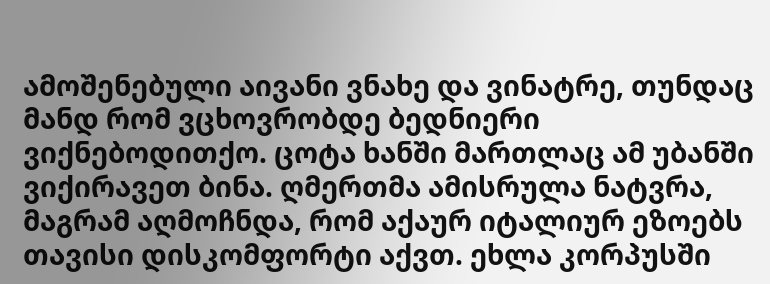ამოშენებული აივანი ვნახე და ვინატრე, თუნდაც მანდ რომ ვცხოვრობდე ბედნიერი ვიქნებოდითქო. ცოტა ხანში მართლაც ამ უბანში ვიქირავეთ ბინა. ღმერთმა ამისრულა ნატვრა, მაგრამ აღმოჩნდა, რომ აქაურ იტალიურ ეზოებს თავისი დისკომფორტი აქვთ. ეხლა კორპუსში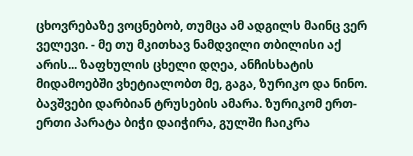ცხოვრებაზე ვოცნებობ, თუმცა ამ ადგილს მაინც ვერ ველევი. - მე თუ მკითხავ ნამდვილი თბილისი აქ არის... ზაფხულის ცხელი დღეა, ანჩისხატის მიდამოებში ვხეტიალობთ მე, გაგა, ზურიკო და ნინო. ბავშვები დარბიან ტრუსების ამარა. ზურიკომ ერთ-ერთი პარატა ბიჭი დაიჭირა, გულში ჩაიკრა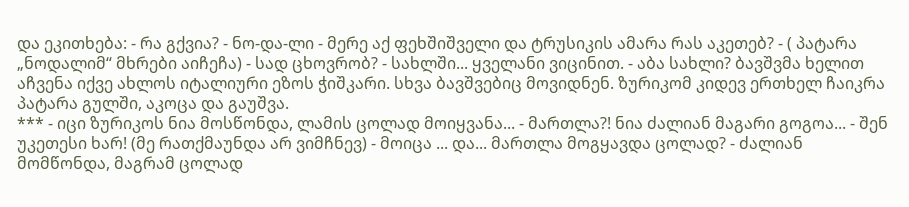და ეკითხება: - რა გქვია? - ნო-და-ლი - მერე აქ ფეხშიშველი და ტრუსიკის ამარა რას აკეთებ? - ( პატარა „ნოდალიმ“ მხრები აიჩეჩა) - სად ცხოვრობ? - სახლში... ყველანი ვიცინით. - აბა სახლი? ბავშვმა ხელით აჩვენა იქვე ახლოს იტალიური ეზოს ჭიშკარი. სხვა ბავშვებიც მოვიდნენ. ზურიკომ კიდევ ერთხელ ჩაიკრა პატარა გულში, აკოცა და გაუშვა.
*** - იცი ზურიკოს ნია მოსწონდა, ლამის ცოლად მოიყვანა... - მართლა?! ნია ძალიან მაგარი გოგოა... - შენ უკეთესი ხარ! (მე რათქმაუნდა არ ვიმჩნევ) - მოიცა ... და... მართლა მოგყავდა ცოლად? - ძალიან მომწონდა, მაგრამ ცოლად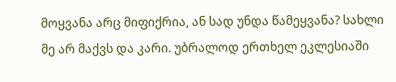მოყვანა არც მიფიქრია, ან სად უნდა წამეყვანა? სახლი მე არ მაქვს და კარი. უბრალოდ ერთხელ ეკლესიაში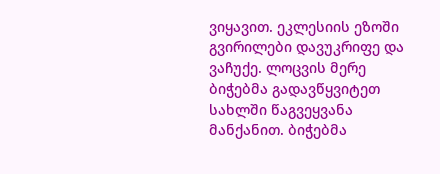ვიყავით. ეკლესიის ეზოში გვირილები დავუკრიფე და ვაჩუქე. ლოცვის მერე ბიჭებმა გადავწყვიტეთ სახლში წაგვეყვანა მანქანით. ბიჭებმა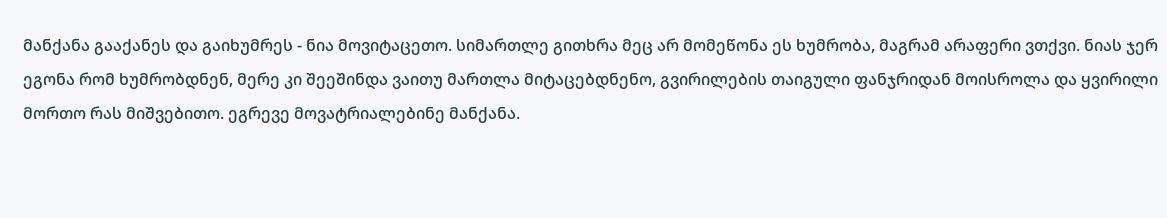მანქანა გააქანეს და გაიხუმრეს - ნია მოვიტაცეთო. სიმართლე გითხრა მეც არ მომეწონა ეს ხუმრობა, მაგრამ არაფერი ვთქვი. ნიას ჯერ ეგონა რომ ხუმრობდნენ, მერე კი შეეშინდა ვაითუ მართლა მიტაცებდნენო, გვირილების თაიგული ფანჯრიდან მოისროლა და ყვირილი მორთო რას მიშვებითო. ეგრევე მოვატრიალებინე მანქანა.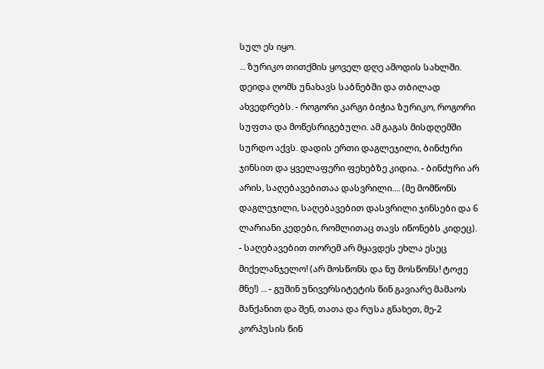სულ ეს იყო.
... ზურიკო თითქმის ყოველ დღე ამოდის სახლში. დეიდა ღომს უნახავს საბნებში და თბილად ახვედრებს. - როგორი კარგი ბიჭია ზურიკო, როგორი სუფთა და მოწესრიგებული. ამ გაგას მისდღემში სურდო აქვს. დადის ერთი დაგლეჯილი, ბინძური ჯინსით და ყველაფერი ფეხებზე კიდია. - ბინძური არ არის, საღებავებითაა დასვრილი.... (მე მომწონს დაგლეჯილი, საღებავებით დასვრილი ჯინსები და 6 ლარიანი კედები, რომლითაც თავს იწონებს კიდეც). - საღებავებით თორემ არ მყავდეს ეხლა ესეც მიქელანჯელო! (არ მოსწონს და ნუ მოსწონს! ტოჟე მნე!) ... - გუშინ უნივერსიტეტის წინ გავიარე მამაოს მანქანით და შენ, თათა და რუსა გნახეთ, მე-2 კორპუსის წინ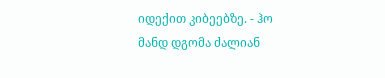იდექით კიბეებზე. - ჰო მანდ დგომა ძალიან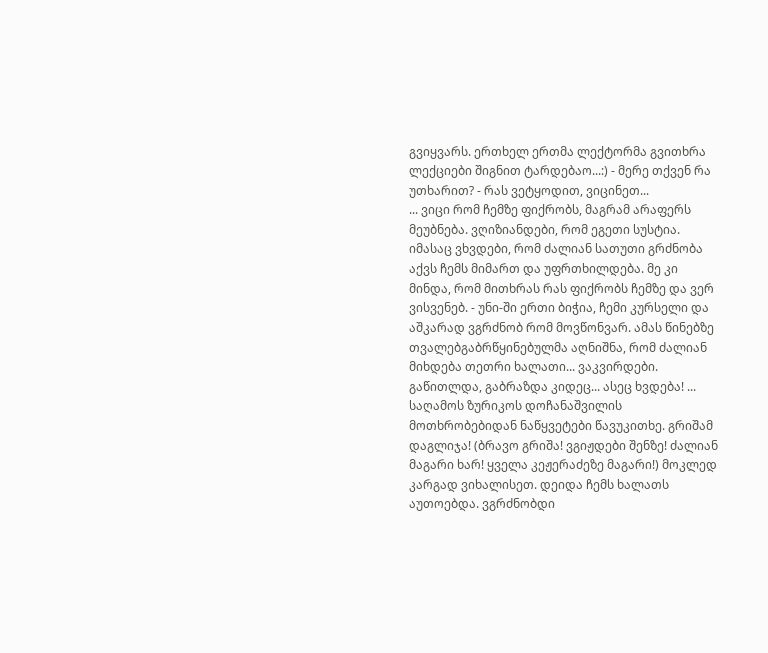გვიყვარს. ერთხელ ერთმა ლექტორმა გვითხრა ლექციები შიგნით ტარდებაო...:) - მერე თქვენ რა უთხარით? - რას ვეტყოდით, ვიცინეთ...
... ვიცი რომ ჩემზე ფიქრობს, მაგრამ არაფერს მეუბნება. ვღიზიანდები, რომ ეგეთი სუსტია. იმასაც ვხვდები, რომ ძალიან სათუთი გრძნობა აქვს ჩემს მიმართ და უფრთხილდება. მე კი მინდა, რომ მითხრას რას ფიქრობს ჩემზე და ვერ ვისვენებ. - უნი-ში ერთი ბიჭია, ჩემი კურსელი და აშკარად ვგრძნობ რომ მოვწონვარ. ამას წინებზე თვალებგაბრწყინებულმა აღნიშნა, რომ ძალიან მიხდება თეთრი ხალათი... ვაკვირდები. გაწითლდა, გაბრაზდა კიდეც... ასეც ხვდება! ... საღამოს ზურიკოს დოჩანაშვილის მოთხრობებიდან ნაწყვეტები წავუკითხე. გრიშამ დაგლიჯა! (ბრავო გრიშა! ვგიჟდები შენზე! ძალიან მაგარი ხარ! ყველა კეჟერაძეზე მაგარი!) მოკლედ კარგად ვიხალისეთ. დეიდა ჩემს ხალათს აუთოებდა. ვგრძნობდი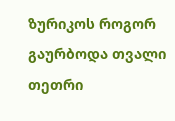ზურიკოს როგორ გაურბოდა თვალი თეთრი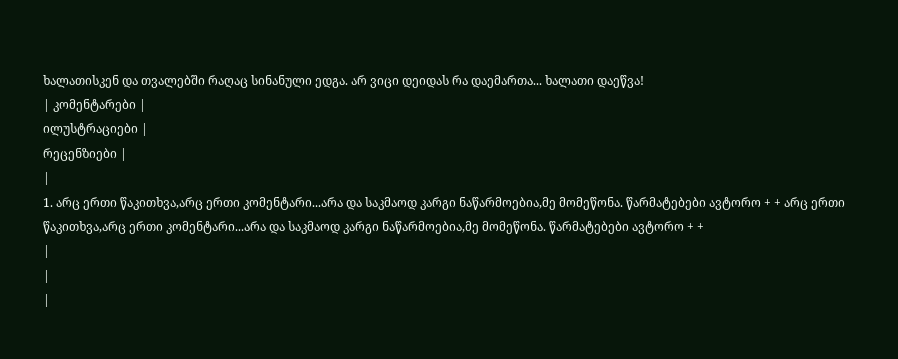ხალათისკენ და თვალებში რაღაც სინანული ედგა. არ ვიცი დეიდას რა დაემართა... ხალათი დაეწვა!
| კომენტარები |
ილუსტრაციები |
რეცენზიები |
|
1. არც ერთი წაკითხვა,არც ერთი კომენტარი...არა და საკმაოდ კარგი ნაწარმოებია,მე მომეწონა. წარმატებები ავტორო + + არც ერთი წაკითხვა,არც ერთი კომენტარი...არა და საკმაოდ კარგი ნაწარმოებია,მე მომეწონა. წარმატებები ავტორო + +
|
|
|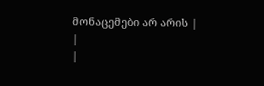მონაცემები არ არის |
|
|